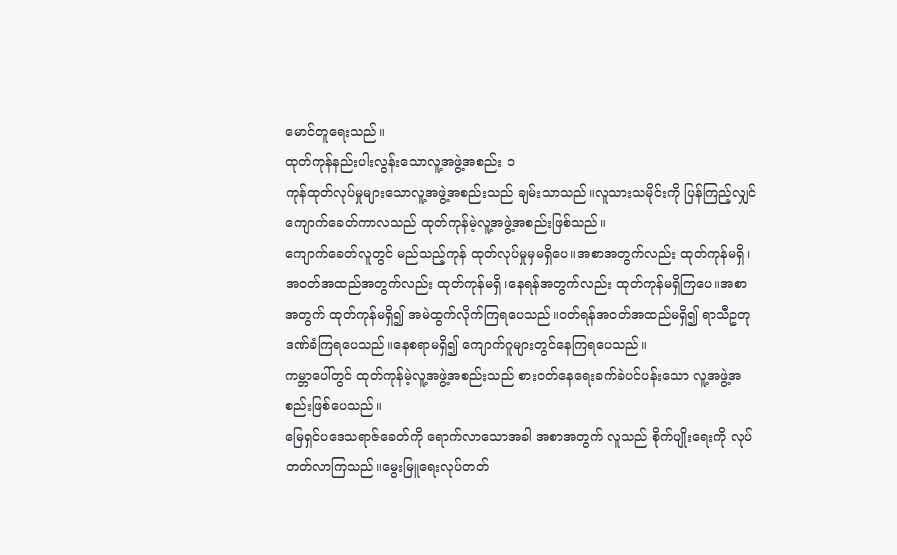မောင်တူရေးသည်။
ထုတ်ကုန်နည်းပါးလွန်းသောလူ့အဖွဲ့အစည်း ၁
ကုန်ထုတ်လုပ်မှုများသောလူ့အဖွဲ့အစည်းသည် ချမ်းသာသည်။လူသားသမိုင်းကို ပြန်ကြည့်လျှင် ကျောက်ခေတ်ကာလသည် ထုတ်ကုန်မဲ့လူ့အဖွဲ့အစည်းဖြစ်သည်။
ကျောက်ခေတ်လူတွင် မည်သည့်ကုန် ထုတ်လုပ်မှုမှမရှိပေ။အစာအတွက်လည်း ထုတ်ကုန်မရှိ၊အဝတ်အထည်အတွက်လည်း ထုတ်ကုန်မရှိ၊နေရန်အတွက်လည်း ထုတ်ကုန်မရှိကြပေ။အစာအတွက် ထုတ်ကုန်မရှိ၍ အမဲထွက်လိုက်ကြရပေသည်။ဝတ်ရန်အဝတ်အထည်မရှိ၍ ရာသီဥတုဒဏ်ခံကြရပေသည်။နေစရာမရှိ၍ ကျောက်ဂူများတွင်နေကြရပေသည်။
ကမ္ဘာပေါ်တွင် ထုတ်ကုန်မဲ့လူ့အဖွဲ့အစည်းသည် စားဝတ်နေရေးခက်ခဲပင်ပန်းသော လူ့အဖွဲ့အစည်းဖြစ်ပေသည်။
မြေရှင်ပဒေသရာဇ်ခေတ်ကို ရောက်လာသောအခါ အစာအတွက် လူသည် စိုက်ပျိုးရေးကို လုပ်တတ်လာကြသည်။မွေးမြူရေးလုပ်တတ်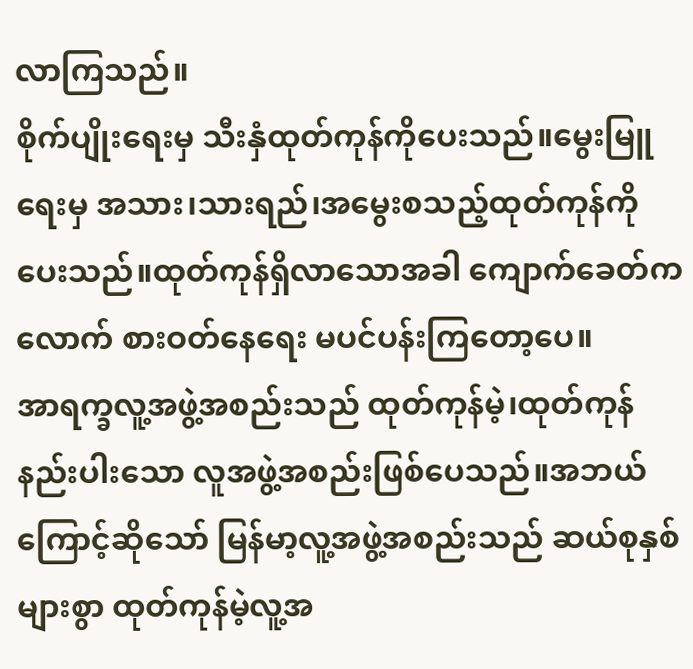လာကြသည်။
စိုက်ပျိုးရေးမှ သီးနှံထုတ်ကုန်ကိုပေးသည်။မွေးမြူရေးမှ အသား၊သားရည်၊အမွေးစသည့်ထုတ်ကုန်ကိုပေးသည်။ထုတ်ကုန်ရှိလာသောအခါ ကျောက်ခေတ်ကလောက် စားဝတ်နေရေး မပင်ပန်းကြတော့ပေ။
အာရက္ခလူ့အဖွဲ့အစည်းသည် ထုတ်ကုန်မဲ့၊ထုတ်ကုန်နည်းပါးသော လူအဖွဲ့အစည်းဖြစ်ပေသည်။အဘယ်ကြောင့်ဆိုသော် မြန်မာ့လူ့အဖွဲ့အစည်းသည် ဆယ်စုနှစ်များစွာ ထုတ်ကုန်မဲ့လူ့အ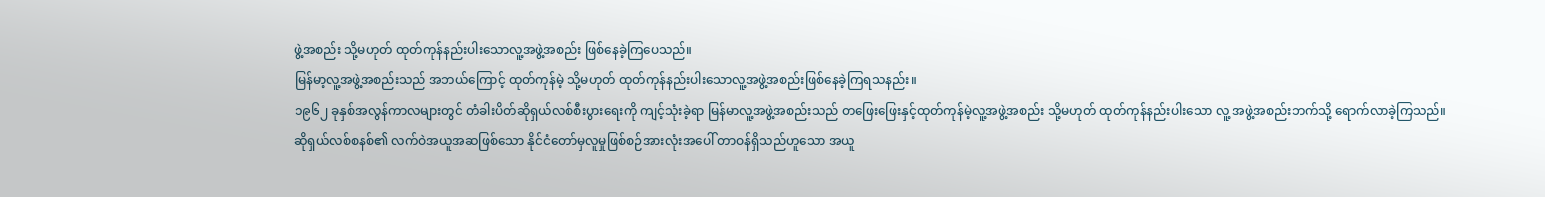ဖွဲ့အစည်း သို့မဟုတ် ထုတ်ကုန်နည်းပါးသောလူ့အဖွဲ့အစည်း ဖြစ်နေခဲ့ကြပေသည်။
မြန်မာ့လူ့အဖွဲ့အစည်းသည် အဘယ်ကြောင့် ထုတ်ကုန်မဲ့ သို့မဟုတ် ထုတ်ကုန်နည်းပါးသောလူ့အဖွဲ့အစည်းဖြစ်နေခဲ့ကြရသနည်း။
၁၉၆၂ ခုနှစ်အလွန်ကာလများတွင် တံခါးပိတ်ဆိုရှယ်လစ်စီးပွားရေးကို ကျင့်သုံးခဲ့ရာ မြန်မာလူ့အဖွဲ့အစည်းသည် တဖြေးဖြေးနှင့်ထုတ်ကုန်မဲ့လူ့အဖွဲ့အစည်း သို့မဟုတ် ထုတ်ကုန်နည်းပါးသော လူ့ အဖွဲ့အစည်းဘက်သို့ ရောက်လာခဲ့ကြသည်။
ဆိုရှယ်လစ်စနစ်၏ လက်ဝဲအယူအဆဖြစ်သော နိုင်ငံတော်မှလူမှုဖြစ်စဉ်အားလုံးအပေါ် တာဝန်ရှိသည်ဟူသော အယူ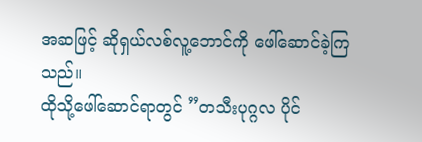အဆဖြင့် ဆိုရှယ်လစ်လူ့ဘောင်ကို ဖေါ်ဆောင်ခဲ့ကြသည်။
ထိုသို့ဖေါ်ဆောင်ရာတွင် ”တသီးပုဂ္ဂလ ပိုင်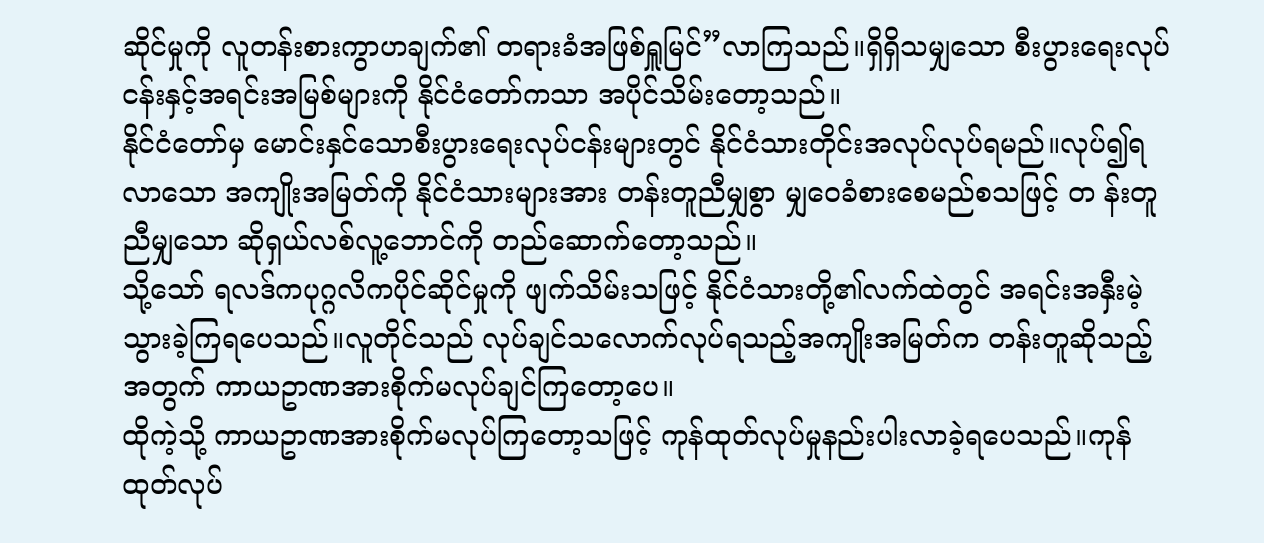ဆိုင်မှုကို လူတန်းစားကွာဟချက်၏ တရားခံအဖြစ်ရှူမြင်”လာကြသည်။ရှိရှိသမျှသော စီးပွားရေးလုပ်ငန်းနှင့်အရင်းအမြစ်များကို နိုင်ငံတော်ကသာ အပိုင်သိမ်းတော့သည်။
နိုင်ငံတော်မှ မောင်းနှင်သောစီးပွားရေးလုပ်ငန်းများတွင် နိုင်ငံသားတိုင်းအလုပ်လုပ်ရမည်။လုပ်၍ရလာသော အကျိုးအမြတ်ကို နိုင်ငံသားများအား တန်းတူညီမျှစွာ မျှဝေခံစားစေမည်စသဖြင့် တ န်းတူညီမျှသော ဆိုရှယ်လစ်လူ့ဘောင်ကို တည်ဆောက်တော့သည်။
သို့သော် ရလဒ်ကပုဂ္ဂလိကပိုင်ဆိုင်မှုကို ဖျက်သိမ်းသဖြင့် နိုင်ငံသားတို့၏လက်ထဲတွင် အရင်းအနှီးမဲ့သွားခဲ့ကြရပေသည်။လူတိုင်သည် လုပ်ချင်သလောက်လုပ်ရသည့်အကျိုးအမြတ်က တန်းတူဆိုသည့်အတွက် ကာယဥာဏအားစိုက်မလုပ်ချင်ကြတော့ပေ။
ထိုကဲ့သို့ ကာယဥာဏအားစိုက်မလုပ်ကြတော့သဖြင့် ကုန်ထုတ်လုပ်မှုနည်းပါးလာခဲ့ရပေသည်။ကုန်ထုတ်လုပ်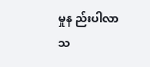မှုန ည်းပါလာသ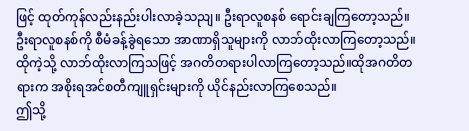ဖြင့် ထုတ်ကုန်လည်းနည်းပါးလာခဲ့သညျ။ ဦးရာလူစနစ် ရောင်းချကြတော့သည်။ ဦးရာလူစနစ်ကို စီမံခန့်ခွဲရသော အာဏာရှိသူများကို လာဘ်ထိုးလာကြတော့သည်။ထိုကဲ့သို့ လာဘ်ထိုးလာကြသဖြင့် အဂတိတရားပါလာကြတော့သည်။ထိုအဂတိတရားက အစိုးရအင်စတီကျူရှင်းများကို ယိုင်နည်းလာကြစေသည်။
ဤသို့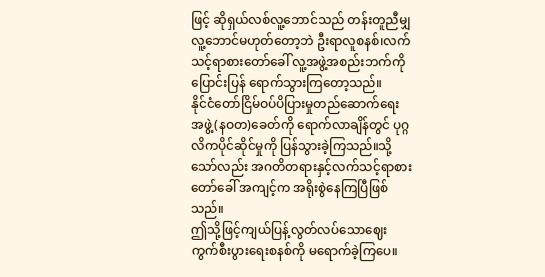ဖြင့် ဆိုရှယ်လစ်လူ့ဘောင်သည် တန်းတူညီမျှ လူ့ဘောင်မဟုတ်တော့ဘဲ ဦးရာလူစနစ်၊လက်သင့်ရာစားတော်ခေါ် လူ့အဖွဲ့အစည်းဘက်ကိုပြောင်းပြန် ရောက်သွားကြတော့သည်။
နိုင်ငံတော်ငြိမ်ဝပ်ပိပြားမှုတည်ဆောက်ရေးအဖွဲ့(နဝတ)ခေတ်ကို ရောက်လာချိန်တွင် ပုဂ္ဂလိကပိုင်ဆိုင်မှုကို ပြန်သွားခဲ့ကြသည်။သို့သော်လည်း အဂတိတရားနှင့်လက်သင့်ရာစားတော်ခေါ် အကျင့်က အရိုးစွဲနေကြပြီဖြစ်သည်။
ဤသို့ဖြင့်ကျယ်ပြန့်လွတ်လပ်သောဈေးကွက်စီးပွားရေးစနစ်ကို မရောက်ခဲ့ကြပေ။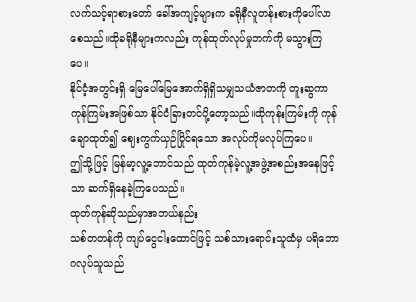လက်သင့်ရာစားတော် ခေါ်အကျင့်များက ခရိုနီလူတန်းစားကိုပေါ်လာစေသည်။ထိုခရိုနီများကလည်း ကုန်ထုတ်လုပ်မှုဘက်ကို မသွားကြပေ။
နိုင်ငံ့အတွင်းရှိ မြေပေါ်မြေအောက်ရှိရှိသမျှသယံဇာတကို တူးဆွကာကုန်ကြမ်းအဖြစ်သာ နိုင်ငံခြားတင်ပို့တော့သည်။ထိုကုန်းကြမ်းကို ကုန်ချောထုတ်၍ ဈေးကွက်ယှဉ်ပြိုင်ရသော အလုပ်ကိုမလုပ်ကြပေ။
ဤသို့ဖြင့် မြန်မာ့လူ့ဘောင်သည် ထုတ်ကုန်မဲ့လူ့အဖွဲ့အစည်းအနေဖြင့်သာ ဆက်ရှိနေခဲ့ကြပေသည်။
ထုတ်ကုန်ဆိုသည်မှာအဘယ်နည်း
သစ်တတန်ကို ကျပ်ငွေငါးထောင်ဖြင့် သစ်သားရောင်းသူထံမှ ပရိဘောဂလုပ်သူသည်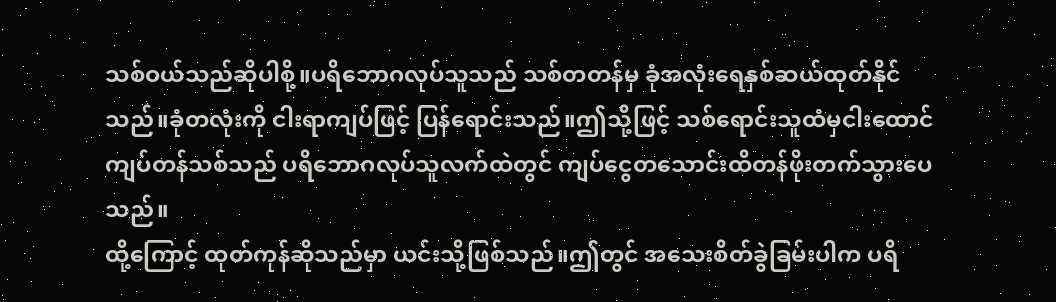သစ်ဝယ်သည်ဆိုပါစို့။ပရိဘောဂလုပ်သူသည် သစ်တတန်မှ ခုံအလုံးရေနှစ်ဆယ်ထုတ်နိုင်သည်။ခုံတလုံးကို ငါးရာကျပ်ဖြင့် ပြန်ရောင်းသည်။ဤသို့ဖြင့် သစ်ရောင်းသူထံမှငါးထောင်ကျပ်တန်သစ်သည် ပရိဘောဂလုပ်သူလက်ထဲတွင် ကျပ်ငွေတသောင်းထိတန်ဖိုးတက်သွားပေသည်။
ထို့ကြောင့် ထုတ်ကုန်ဆိုသည်မှာ ယင်းသို့ဖြစ်သည်။ဤတွင် အသေးစိတ်ခွဲခြမ်းပါက ပရိ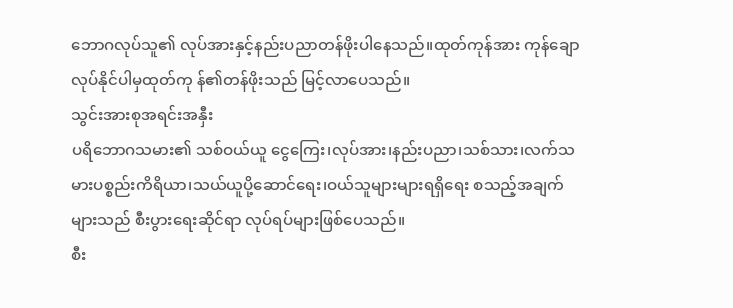ဘောဂလုပ်သူ၏ လုပ်အားနှင့်နည်းပညာတန်ဖိုးပါနေသည်။ထုတ်ကုန်အား ကုန်ချောလုပ်နိုင်ပါမှထုတ်ကု န်၏တန်ဖိုးသည် မြင့်လာပေသည်။
သွင်းအားစုအရင်းအနှီး
ပရိဘောဂသမား၏ သစ်ဝယ်ယူ ငွေကြေး၊လုပ်အား၊နည်းပညာ၊သစ်သား၊လက်သမားပစ္စည်းကိရိယာ၊သယ်ယူပို့ဆောင်ရေး၊ဝယ်သူများများရရှိရေး စသည့်အချက်များသည် စီးပွားရေးဆိုင်ရာ လုပ်ရပ်များဖြစ်ပေသည်။
စီး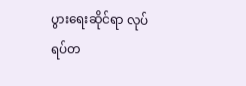ပွားရေးဆိုင်ရာ လုပ်ရပ်တ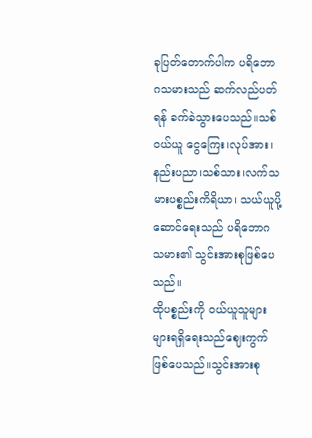ခုပြတ်တောက်ပါက ပရိဘောဂသမားသည် ဆက်လည်ပတ်ရန် ခက်ခဲသွားပေသည်။သစ်ဝယ်ယူ ငွေကြေး၊လုပ်အား၊နည်းပညာ၊သစ်သား၊လက်သမားပစ္စည်းကိရိယာ၊ သယ်ယူပို့ဆောင်ရေးသည် ပရိဘောဂသမား၏ သွင်းအားစုဖြစ်ပေသည်။
ထိုပစ္စည်းကို ဝယ်ယူသူများများရရှိရေးသည်ဈေးကွက်ဖြစ်ပေသည်။သွင်းအားစု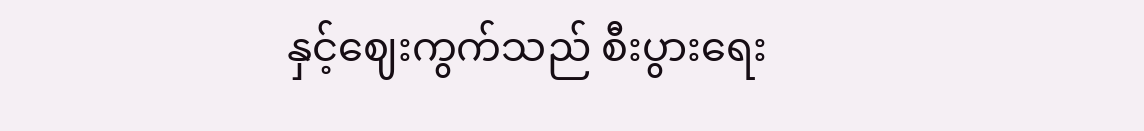နှင့်ဈေးကွက်သည် စီးပွားရေး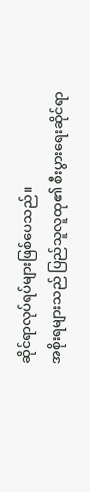ဆိုင်ရာလုပ်ရပ်များဖြစ်ပေသည်။
အစိုးရများသည် ပြည်သူလူထု၏ စီးပွားရေးဆိုင်ရာ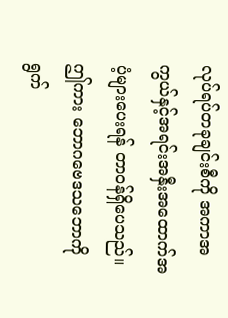လုပ်ရပ်တခုချင်းစီကို အကာအကွယ်နှင့်အရင်းအနှီးအထောက်အပံ့များပေးရန် တာဝန်ရှိပေသည်။
ဤကား ဘောဂဗေဒသဘောကို ရွက်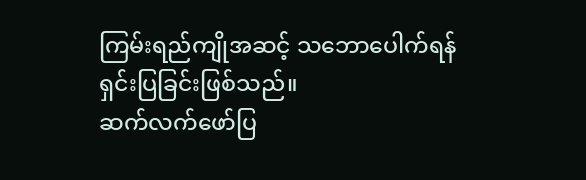ကြမ်းရည်ကျိုအဆင့် သဘောပေါက်ရန် ရှင်းပြခြင်းဖြစ်သည်။
ဆက်လက်ဖော်ပြ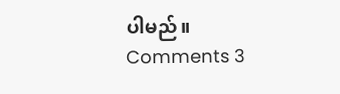ပါမည်။
Comments 3